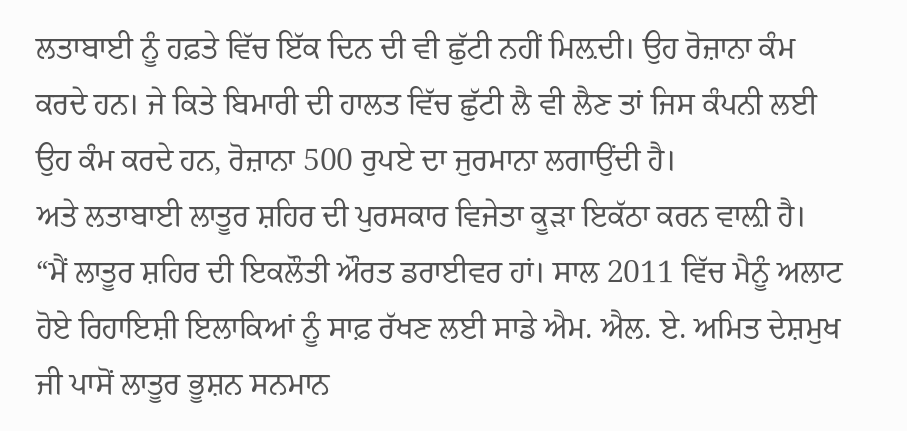ਲਤਾਬਾਈ ਨੂੰ ਹਫ਼ਤੇ ਵਿੱਚ ਇੱਕ ਦਿਨ ਦੀ ਵੀ ਛੁੱਟੀ ਨਹੀਂ ਮਿਲ਼ਦੀ। ਉਹ ਰੋਜ਼ਾਨਾ ਕੰਮ ਕਰਦੇ ਹਨ। ਜੇ ਕਿਤੇ ਬਿਮਾਰੀ ਦੀ ਹਾਲਤ ਵਿੱਚ ਛੁੱਟੀ ਲੈ ਵੀ ਲੈਣ ਤਾਂ ਜਿਸ ਕੰਪਨੀ ਲਈ ਉਹ ਕੰਮ ਕਰਦੇ ਹਨ, ਰੋਜ਼ਾਨਾ 500 ਰੁਪਏ ਦਾ ਜੁਰਮਾਨਾ ਲਗਾਉਂਦੀ ਹੈ।
ਅਤੇ ਲਤਾਬਾਈ ਲਾਤੂਰ ਸ਼ਹਿਰ ਦੀ ਪੁਰਸਕਾਰ ਵਿਜੇਤਾ ਕੂੜਾ ਇਕੱਠਾ ਕਰਨ ਵਾਲ਼ੀ ਹੈ।
“ਮੈਂ ਲਾਤੂਰ ਸ਼ਹਿਰ ਦੀ ਇਕਲੌਤੀ ਔਰਤ ਡਰਾਈਵਰ ਹਾਂ। ਸਾਲ 2011 ਵਿੱਚ ਮੈਨੂੰ ਅਲਾਟ ਹੋਏ ਰਿਹਾਇਸ਼ੀ ਇਲਾਕਿਆਂ ਨੂੰ ਸਾਫ਼ ਰੱਖਣ ਲਈ ਸਾਡੇ ਐਮ. ਐਲ. ਏ. ਅਮਿਤ ਦੇਸ਼ਮੁਖ ਜੀ ਪਾਸੋਂ ਲਾਤੂਰ ਭੂਸ਼ਨ ਸਨਮਾਨ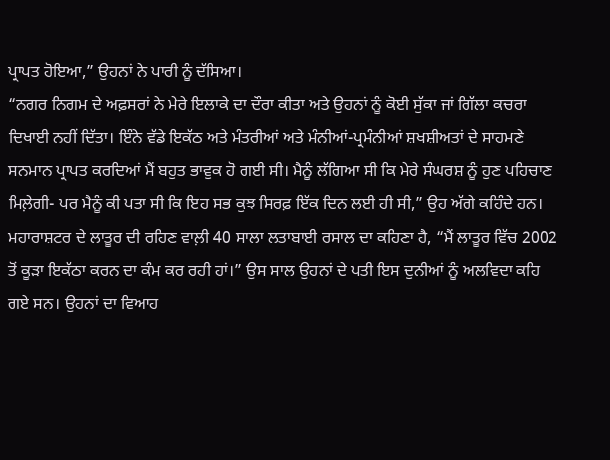ਪ੍ਰਾਪਤ ਹੋਇਆ,” ਉਹਨਾਂ ਨੇ ਪਾਰੀ ਨੂੰ ਦੱਸਿਆ।
“ਨਗਰ ਨਿਗਮ ਦੇ ਅਫ਼ਸਰਾਂ ਨੇ ਮੇਰੇ ਇਲਾਕੇ ਦਾ ਦੌਰਾ ਕੀਤਾ ਅਤੇ ਉਹਨਾਂ ਨੂੰ ਕੋਈ ਸੁੱਕਾ ਜਾਂ ਗਿੱਲਾ ਕਚਰਾ ਦਿਖਾਈ ਨਹੀਂ ਦਿੱਤਾ। ਇੰਨੇ ਵੱਡੇ ਇਕੱਠ ਅਤੇ ਮੰਤਰੀਆਂ ਅਤੇ ਮੰਨੀਆਂ-ਪ੍ਰਮੰਨੀਆਂ ਸ਼ਖਸ਼ੀਅਤਾਂ ਦੇ ਸਾਹਮਣੇ ਸਨਮਾਨ ਪ੍ਰਾਪਤ ਕਰਦਿਆਂ ਮੈਂ ਬਹੁਤ ਭਾਵੁਕ ਹੋ ਗਈ ਸੀ। ਮੈਨੂੰ ਲੱਗਿਆ ਸੀ ਕਿ ਮੇਰੇ ਸੰਘਰਸ਼ ਨੂੰ ਹੁਣ ਪਹਿਚਾਣ ਮਿਲ਼ੇਗੀ- ਪਰ ਮੈਨੂੰ ਕੀ ਪਤਾ ਸੀ ਕਿ ਇਹ ਸਭ ਕੁਝ ਸਿਰਫ਼ ਇੱਕ ਦਿਨ ਲਈ ਹੀ ਸੀ,” ਉਹ ਅੱਗੇ ਕਹਿੰਦੇ ਹਨ।
ਮਹਾਰਾਸ਼ਟਰ ਦੇ ਲਾਤੂਰ ਦੀ ਰਹਿਣ ਵਾਲ਼ੀ 40 ਸਾਲਾ ਲਤਾਬਾਈ ਰਸਾਲ ਦਾ ਕਹਿਣਾ ਹੈ, “ਮੈਂ ਲਾਤੂਰ ਵਿੱਚ 2002 ਤੋਂ ਕੂੜਾ ਇਕੱਠਾ ਕਰਨ ਦਾ ਕੰਮ ਕਰ ਰਹੀ ਹਾਂ।” ਉਸ ਸਾਲ ਉਹਨਾਂ ਦੇ ਪਤੀ ਇਸ ਦੁਨੀਆਂ ਨੂੰ ਅਲਵਿਦਾ ਕਹਿ ਗਏ ਸਨ। ਉਹਨਾਂ ਦਾ ਵਿਆਹ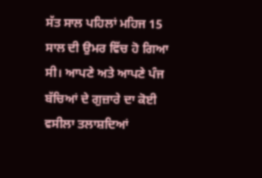ਸੱਤ ਸਾਲ ਪਹਿਲਾਂ ਮਹਿਜ 15 ਸਾਲ ਦੀ ਉਮਰ ਵਿੱਚ ਹੋ ਗਿਆ ਸੀ। ਆਪਣੇ ਅਤੇ ਆਪਣੇ ਪੰਜ ਬੱਚਿਆਂ ਦੇ ਗੁਜ਼ਾਰੇ ਦਾ ਕੋਈ ਵਸੀਲਾ ਤਲਾਸ਼ਦਿਆਂ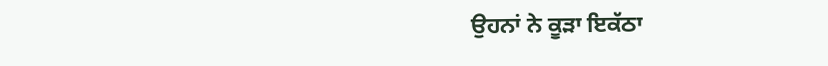ਉਹਨਾਂ ਨੇ ਕੂੜਾ ਇਕੱਠਾ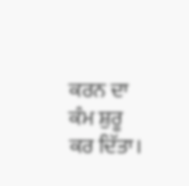ਕਰਨ ਦਾ ਕੰਮ ਸ਼ੁਰੂ ਕਰ ਦਿੱਤਾ।